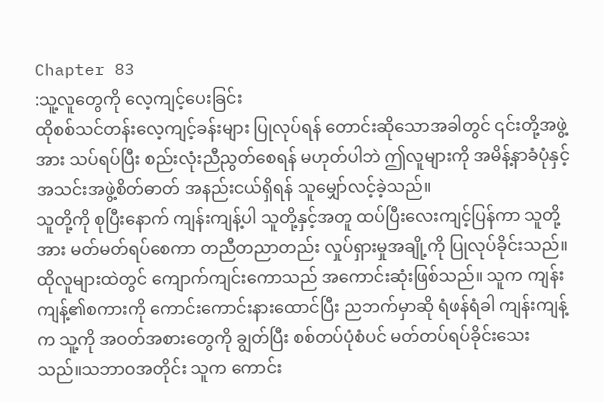Chapter 83
:သူ့လူတွေကို လေ့ကျင့်ပေးခြင်း
ထိုစစ်သင်တန်းလေ့ကျင့်ခန်းများ ပြုလုပ်ရန် တောင်းဆိုသောအခါတွင် ၎င်းတို့အဖွဲ့အား သပ်ရပ်ပြီး စည်းလုံးညီညွတ်စေရန် မဟုတ်ပါဘဲ ဤလူများကို အမိန့်နာခံပုံနှင့် အသင်းအဖွဲ့စိတ်ဓာတ် အနည်းငယ်ရှိရန် သူမျှော်လင့်ခဲ့သည်။
သူတို့ကို စုပြီးနောက် ကျန်းကျန့်ပါ သူတို့နှင့်အတူ ထပ်ပြီးလေးကျင့်ပြန်ကာ သူတို့အား မတ်မတ်ရပ်စေကာ တညီတညာတည်း လှုပ်ရှားမှုအချို့ကို ပြုလုပ်ခိုင်းသည်။
ထိုလူများထဲတွင် ကျောက်ကျင်းကောသည် အကောင်းဆုံးဖြစ်သည်။ သူက ကျန်းကျန့်၏စကားကို ကောင်းကောင်းနားထောင်ပြီး ညဘက်မှာဆို ရံဖန်ရံခါ ကျန်းကျန့်က သူ့ကို အဝတ်အစားတွေကို ချွတ်ပြီး စစ်တပ်ပုံစံပင် မတ်တပ်ရပ်ခိုင်းသေးသည်။သဘာဝအတိုင်း သူက ကောင်း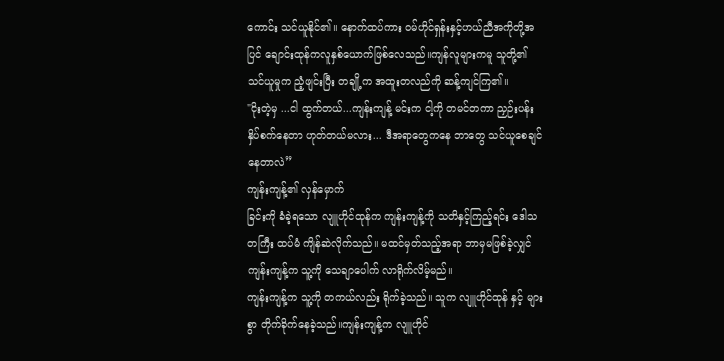ကောင်း သင်ယူနိုင်၏။ နောက်ထပ်ကား ဝမ်ဟိုင်ရှန်းနှင့်ဟယ်ညီအကိုတို့အပြင် ချောင်းထုန်ကလူနှစ်ယောက်ဖြစ်လေသည်။ကျန်လူများကမူ သူတို့၏ သင်ယူမှုက ညံ့ဖျင်းပြီး တချို့က အထူးတလည်ကို ဆန့်ကျင်ကြ၏။
"ငိုးတဲ့မှ ...ငါ ထွက်တယ်...ကျန်းကျန့် မင်းက ငါ့ကို တမင်တကာ ညှဉ်းပန်းနှိပ်စက်နေတာ ဟုတ်တယ်မလား... ဒီအရာတွေကနေ ဘာတွေ သင်ယူစေချင်နေတာလဲ”
ကျန်းကျန့်၏ လှန်မှောက်
ခြင်းကို ခံခဲ့ရသော လျူဟိုင်ထုန်က ကျန်းကျန့်ကို သတိနှင့်ကြည့်ရင်း ဒေါသတကြီး ထပ်မံ ကျိန်ဆဲလိုက်သည်။ မထင်မှတ်သည့်အရာ ဘာမှမဖြစ်ခဲ့လျှင် ကျန်းကျန့်က သူ့ကို သေချာပေါက် လာရိုက်လိမ့်မည်။
ကျန်းကျန့်က သူ့ကို တကယ်လည်း ရိုက်ခဲ့သည်။ သူက လျူဟိုင်ထုန် နှင့် များစွာ တိုက်ခိုက်နေခဲ့သည်။ကျန်းကျန့်က လျူဟိုင်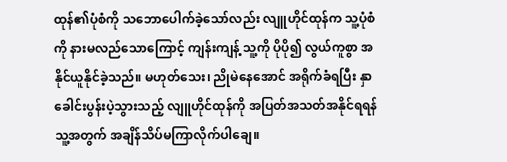ထုန်၏ပုံစံကို သဘောပေါက်ခဲ့သော်လည်း လျူဟိုင်ထုန်က သူ့ပုံစံကို နားမလည်သောကြောင့် ကျန်းကျန့် သူ့ကို ပိုပို၍ လွယ်ကူစွာ အနိုင်ယူနိုင်ခဲ့သည်။ မဟုတ်သေး၊ ညိုမဲနေအောင် အရိုက်ခံရပြီး နှာခေါင်းပွန်းပဲ့သွားသည့် လျူဟိုင်ထုန်ကို အပြတ်အသတ်အနိုင်ရရန် သူ့အတွက် အချိန်သိပ်မကြာလိုက်ပါချေ။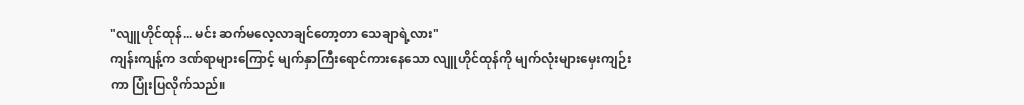"လျူဟိုင်ထုန်... မင်း ဆက်မလေ့လာချင်တော့တာ သေချာရဲ့လား"
ကျန်းကျန့်က ဒဏ်ရာများကြောင့် မျက်နှာကြီးရောင်ကားနေသော လျူဟိုင်ထုန်ကို မျက်လုံးများမှေးကျဉ်းကာ ပြုံးပြလိုက်သည်။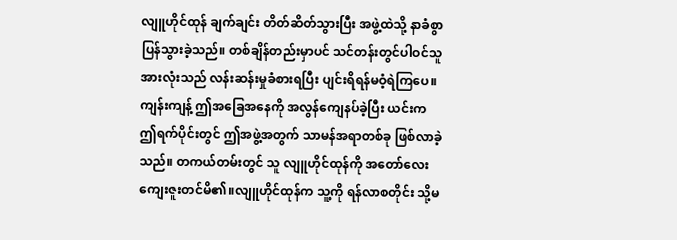လျူဟိုင်ထုန် ချက်ချင်း တိတ်ဆိတ်သွားပြီး အဖွဲ့ထဲသို့ နာခံစွာ ပြန်သွားခဲ့သည်။ တစ်ချိန်တည်းမှာပင် သင်တန်းတွင်ပါဝင်သူအားလုံးသည် လန်းဆန်းမှုခံစားရပြီး ပျင်းရိရန်မဝံ့ရဲကြပေ။
ကျန်းကျန့် ဤအခြေအနေကို အလွန်ကျေနပ်ခဲ့ပြီး ယင်းက ဤရက်ပိုင်းတွင် ဤအဖွဲ့အတွက် သာမန်အရာတစ်ခု ဖြစ်လာခဲ့သည်။ တကယ်တမ်းတွင် သူ လျူဟိုင်ထုန်ကို အတော်လေး ကျေးဇူးတင်မိ၏။လျူဟိုင်ထုန်က သူ့ကို ရန်လာစတိုင်း သို့မ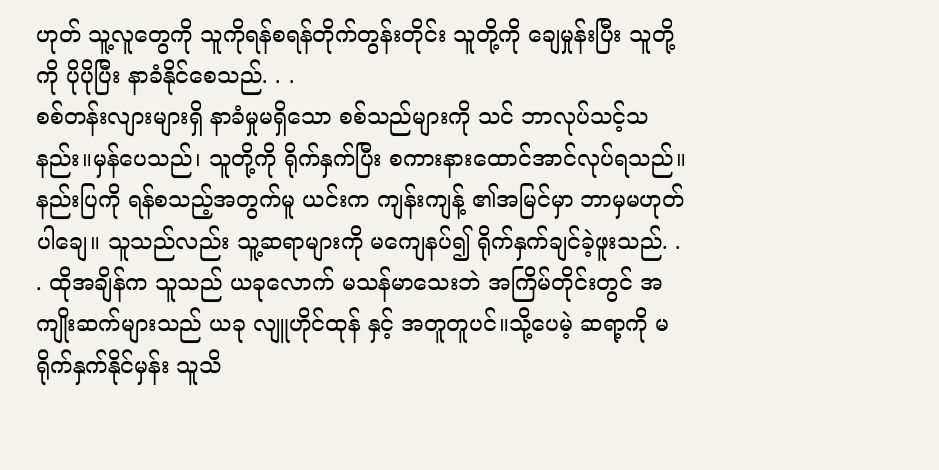ဟုတ် သူ့လူတွေကို သူကိုရန်စရန်တိုက်တွန်းတိုင်း သူတို့ကို ချေမှုန်းပြီး သူတို့ကို ပိုပိုပြီး နာခံနိုင်စေသည်. . .
စစ်တန်းလျားများရှိ နာခံမှုမရှိသော စစ်သည်များကို သင် ဘာလုပ်သင့်သနည်း။မှန်ပေသည်၊ သူတို့ကို ရိုက်နှက်ပြီး စကားနားထောင်အာင်လုပ်ရသည်။နည်းပြကို ရန်စသည့်အတွက်မူ ယင်းက ကျန်းကျန့် ၏အမြင်မှာ ဘာမှမဟုတ်ပါချေ။ သူသည်လည်း သူ့ဆရာများကို မကျေနပ်၍ ရိုက်နှက်ချင်ခဲ့ဖူးသည်. . . ထိုအချိန်က သူသည် ယခုလောက် မသန်မာသေးဘဲ အကြိမ်တိုင်းတွင် အကျိုးဆက်များသည် ယခု လျူဟိုင်ထုန် နှင့် အတူတူပင်။သို့ပေမဲ့ ဆရာ့ကို မရိုက်နှက်နိုင်မှန်း သူသိ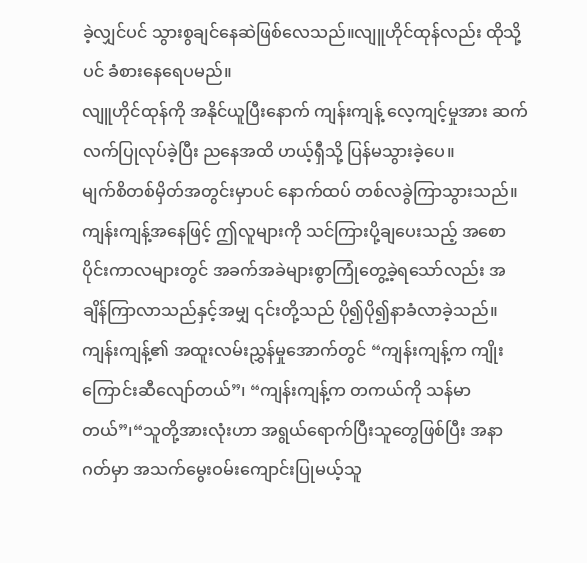ခဲ့လျှင်ပင် သွားစွချင်နေဆဲဖြစ်လေသည်။လျူဟိုင်ထုန်လည်း ထိုသို့ပင် ခံစားနေရေပမည်။
လျူဟိုင်ထုန်ကို အနိုင်ယူပြီးနောက် ကျန်းကျန့် လေ့ကျင့်မှုအား ဆက်လက်ပြုလုပ်ခဲ့ပြီး ညနေအထိ ဟယ့်ရှီသို့ ပြန်မသွားခဲ့ပေ။
မျက်စိတစ်မှိတ်အတွင်းမှာပင် နောက်ထပ် တစ်လခွဲကြာသွားသည်။ကျန်းကျန့်အနေဖြင့် ဤလူများကို သင်ကြားပို့ချပေးသည့် အစောပိုင်းကာလများတွင် အခက်အခဲများစွာကြုံတွေ့ခဲ့ရသော်လည်း အချိန်ကြာလာသည်နှင့်အမျှ ၎င်းတို့သည် ပို၍ပို၍နာခံလာခဲ့သည်။ကျန်းကျန့်၏ အထူးလမ်းညွှန်မှုအောက်တွင် “ကျန်းကျန့်က ကျိုးကြောင်းဆီလျော်တယ်”၊ “ကျန်းကျန့်က တကယ်ကို သန်မာတယ်”၊“သူတို့အားလုံးဟာ အရွယ်ရောက်ပြီးသူတွေဖြစ်ပြီး အနာဂတ်မှာ အသက်မွေးဝမ်းကျောင်းပြုမယ့်သူ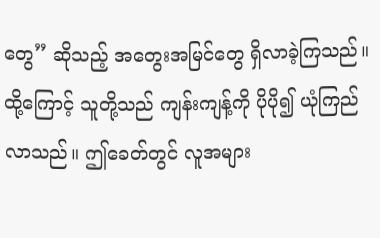တွေ” ဆိုသည့် အတွေးအမြင်တွေ ရှိလာခဲ့ကြသည်။ထို့ကြောင့် သူတို့သည် ကျန်းကျန့်ကို ပိုပို၍ ယုံကြည်လာသည်။ ဤခေတ်တွင် လူအများ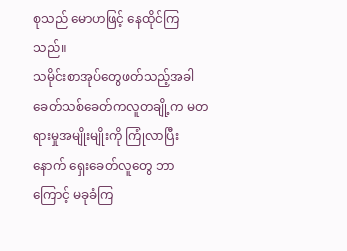စုသည် မောဟဖြင့် နေထိုင်ကြသည်။
သမိုင်းစာအုပ်တွေဖတ်သည့်အခါ ခေတ်သစ်ခေတ်ကလူတချို့က မတရားမှုအမျိုးမျိုးကို ကြုံလာပြီးနောက် ရှေးခေတ်လူတွေ ဘာကြောင့် မခုခံကြ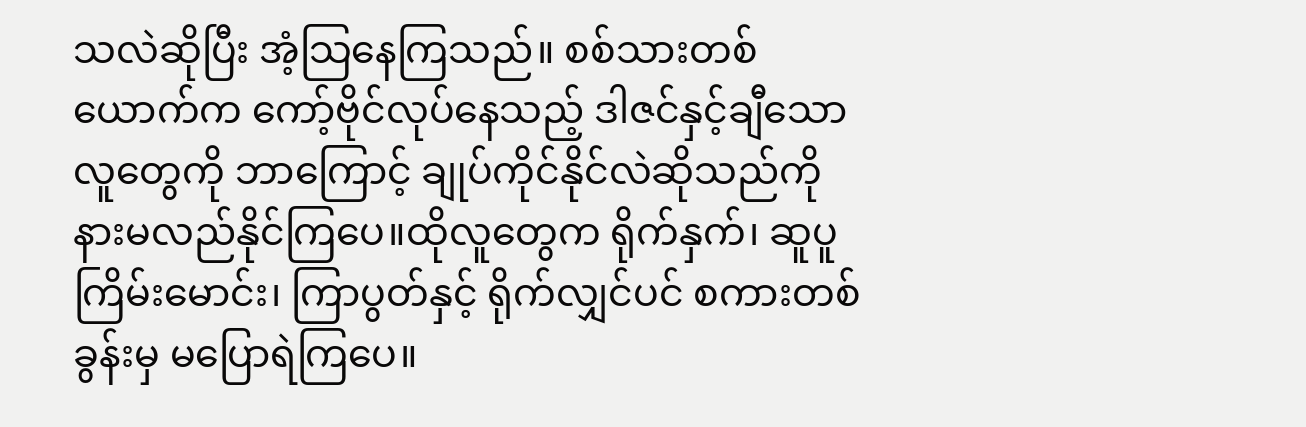သလဲဆိုပြီး အံ့သြနေကြသည်။ စစ်သားတစ်ယောက်က ကော့်ဗိုင်လုပ်နေသည့် ဒါဇင်နှင့်ချီသော လူတွေကို ဘာကြောင့် ချုပ်ကိုင်နိုင်လဲဆိုသည်ကို နားမလည်နိုင်ကြပေ။ထိုလူတွေက ရိုက်နှက်၊ ဆူပူကြိမ်းမောင်း၊ ကြာပွတ်နှင့် ရိုက်လျှင်ပင် စကားတစ်ခွန်းမှ မပြောရဲကြပေ။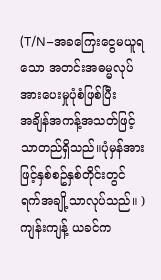(T/N–အခကြေးငွေမယူရသော အတင်းအဓမ္မလုပ်အားပေးမှုပုံစံဖြစ်ပြီး
အချိန်အကန့်အသတ်ဖြင့်သာတည်ရှိသည်။ပုံမှန်အားဖြင့်နှစ်စဥ်နှစ်တိုင်းတွင် ရက်အချို့သာလုပ်သည်။ )
ကျန်းကျန့် ယခင်က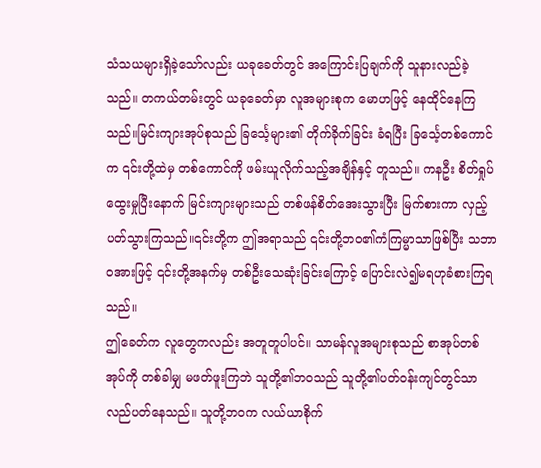သံသယများရှိခဲ့သော်လည်း ယခုခေတ်တွင် အကြောင်းပြချက်ကို သူနားလည်ခဲ့သည်။ တကယ်တမ်းတွင် ယခုခေတ်မှာ လူအများစုက မောဟဖြင့် နေထိုင်နေကြသည်။မြင်းကျားအုပ်စုသည် ခြင်္သေ့များ၏ တိုက်ခိုက်ခြင်း ခံရပြီး ခြင်္သေ့တစ်ကောင်က ၎င်းတို့ထဲမှ တစ်ကောင်ကို ဖမ်းယူလိုက်သည့်အချိန်နှင့် တူသည်။ ကနဦး စိတ်ရှုပ်ထွေးမှုပြီးနောက် မြင်းကျားများသည် တစ်ဖန်စိတ်အေးသွားပြီး မြက်စားကာ လှည့်ပတ်သွားကြသည်။၎င်းတို့က ဤအရာသည် ၎င်းတို့ဘဝ၏ကံကြမ္မာသာဖြစ်ပြီး သဘာဝအားဖြင့် ၎င်းတို့အနက်မှ တစ်ဦးသေဆုံးခြင်းကြောင့် ပြောင်းလဲ၍မရဟုခံစားကြရသည်။
ဤခေတ်က လူတွေကလည်း အတူတူပါပင်။ သာမန်လူအများစုသည် စာအုပ်တစ်အုပ်ကို တစ်ခါမျှ မဖတ်ဖူးကြဘဲ သူတို့၏ဘဝသည် သူတို့၏ပတ်ဝန်းကျင်တွင်သာ လည်ပတ်နေသည်။ သူတို့ဘဝက လယ်ယာစိုက်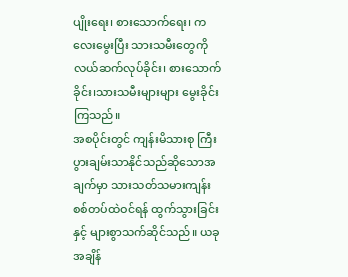ပျိုးရေး၊ စားသောက်ရေး၊ ကလေးမွေးပြီး သားသမီးတွေကို လယ်ဆက်လုပ်ခိုင်း၊ စားသောက်ခိုင်း၊သားသမီးများများ မွေးခိုင်းကြသည်။
အစပိုင်းတွင် ကျန်းမိသားစု ကြီးပွားချမ်းသာနိုင်သည်ဆိုသောအချက်မှာ သားသတ်သမားကျန်း စစ်တပ်ထဲဝင်ရန် ထွက်သွားခြင်းနှင့် များစွာသက်ဆိုင်သည်။ ယခုအချိန်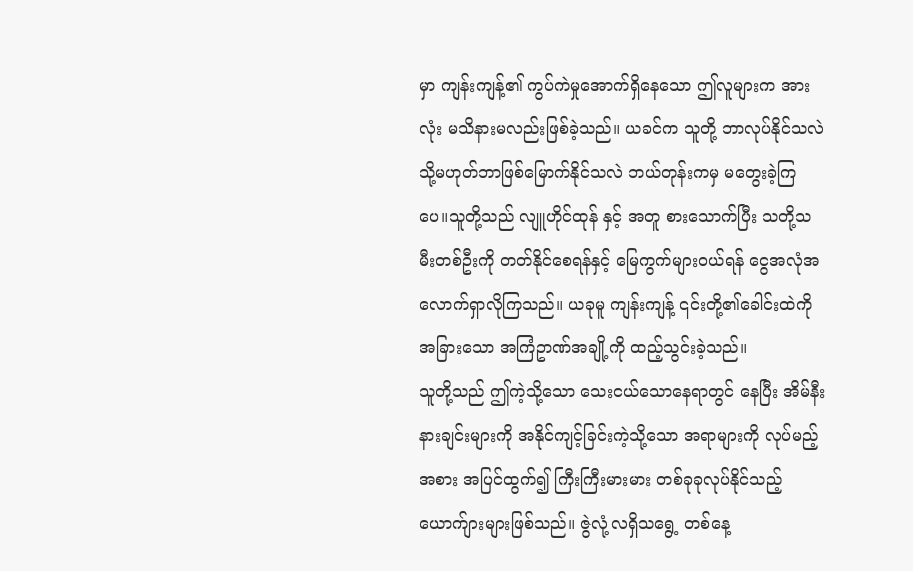မှာ ကျန်းကျန့်၏ ကွပ်ကဲမှုအောက်ရှိနေသော ဤလူများက အားလုံး မသိနားမလည်းဖြစ်ခဲ့သည်။ ယခင်က သူတို့ ဘာလုပ်နိုင်သလဲ သို့မဟုတ်ဘာဖြစ်မြောက်နိုင်သလဲ ဘယ်တုန်းကမှ မတွေးခဲ့ကြပေ။သူတို့သည် လျူဟိုင်ထုန် နှင့် အတူ စားသောက်ပြီး သတို့သမီးတစ်ဦးကို တတ်နိုင်စေရန်နှင့် မြေကွက်များဝယ်ရန် ငွေအလုံအလောက်ရှာလိုကြသည်။ ယခုမူ ကျန်းကျန့် ၎င်းတို့၏ခေါင်းထဲကို အခြားသော အကြံဥာဏ်အချို့ကို ထည့်သွင်းခဲ့သည်။
သူတို့သည် ဤကဲ့သို့သော သေးငယ်သောနေရာတွင် နေပြီး အိမ်နီးနားချင်းများကို အနိုင်ကျင့်ခြင်းကဲ့သို့သော အရာများကို လုပ်မည့်အစား အပြင်ထွက်၍ ကြီးကြီးမားမား တစ်ခုခုလုပ်နိုင်သည့် ယောက်ျားများဖြစ်သည်။ ဇွဲလုံ့လရှိသရွေ့ တစ်နေ့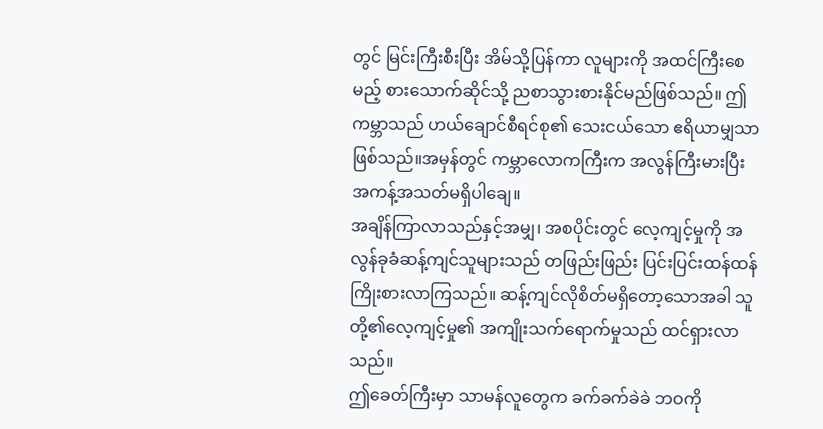တွင် မြင်းကြီးစီးပြီး အိမ်သို့ပြန်ကာ လူများကို အထင်ကြီးစေမည့် စားသောက်ဆိုင်သို့ ညစာသွားစားနိုင်မည်ဖြစ်သည်။ ဤကမ္ဘာသည် ဟယ်ချောင်စီရင်စု၏ သေးငယ်သော ဧရိယာမျှသာ ဖြစ်သည်။အမှန်တွင် ကမ္ဘာလောကကြီးက အလွန်ကြီးမားပြီး အကန့်အသတ်မရှိပါချေ။
အချိန်ကြာလာသည်နှင့်အမျှ၊ အစပိုင်းတွင် လေ့ကျင့်မှုကို အလွန်ခုခံဆန့်ကျင်သူများသည် တဖြည်းဖြည်း ပြင်းပြင်းထန်ထန် ကြိုးစားလာကြသည်။ ဆန့်ကျင်လိုစိတ်မရှိတော့သောအခါ သူတို့၏လေ့ကျင့်မှု၏ အကျိုးသက်ရောက်မှုသည် ထင်ရှားလာသည်။
ဤခေတ်ကြီးမှာ သာမန်လူတွေက ခက်ခက်ခဲခဲ ဘဝကို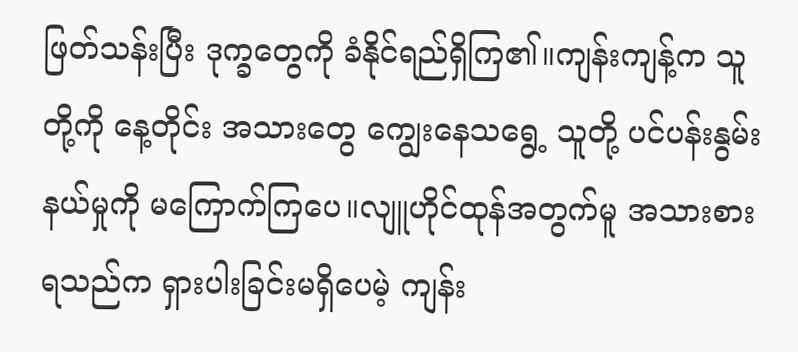ဖြတ်သန်းပြီး ဒုက္ခတွေကို ခံနိုင်ရည်ရှိကြ၏။ကျန်းကျန့်က သူတို့ကို နေ့တိုင်း အသားတွေ ကျွေးနေသရွေ့ သူတို့ ပင်ပန်းနွမ်းနယ်မှုကို မကြောက်ကြပေ။လျူဟိုင်ထုန်အတွက်မူ အသားစားရသည်က ရှားပါးခြင်းမရှိပေမဲ့ ကျန်း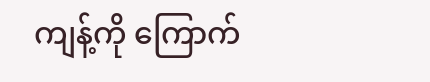ကျန့်ကို ကြောက်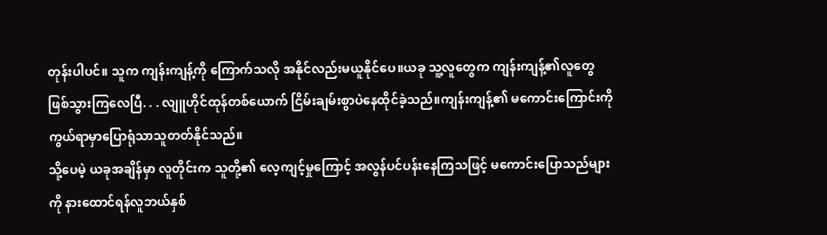တုန်းပါပင်။ သူက ကျန်းကျန့်ကို ကြောက်သလို အနိုင်လည်းမယူနိုင်ပေ။ယခု သူ့လူတွေက ကျန်းကျန့်၏လူတွေ ဖြစ်သွားကြလေပြီ. . . လျူဟိုင်ထုန်တစ်ယောက် ငြိမ်းချမ်းစွာပဲနေထိုင်ခဲ့သည်။ကျန်းကျန့်၏ မကောင်းကြောင်းကို ကွယ်ရာမှာပြောရုံသာသူတတ်နိုင်သည်။
သို့ပေမဲ့ ယခုအချိန်မှာ လူတိုင်းက သူတို့၏ လေ့ကျင့်မှုကြောင့် အလွန်ပင်ပန်းနေကြသဖြင့် မကောင်းပြောသည်များကို နားထောင်ရန်လူဘယ်နှစ်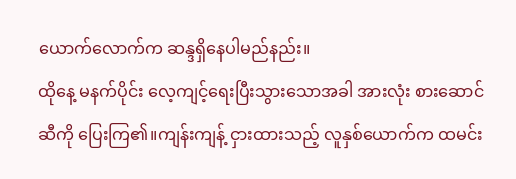ယောက်လောက်က ဆန္ဒရှိနေပါမည်နည်း။
ထိုနေ့ မနက်ပိုင်း လေ့ကျင့်ရေးပြီးသွားသောအခါ အားလုံး စားဆောင်ဆီကို ပြေးကြ၏။ကျန်းကျန့် ငှားထားသည့် လူနှစ်ယောက်က ထမင်း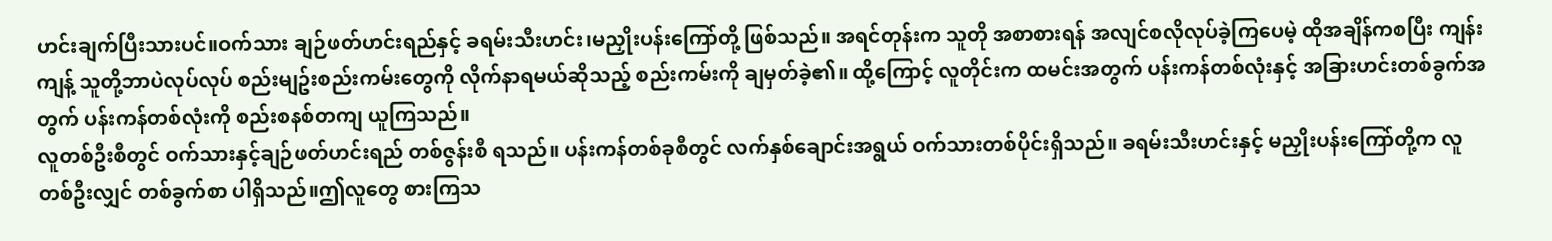ဟင်းချက်ပြီးသားပင်။ဝက်သား ချဉ်ဖတ်ဟင်းရည်နှင့် ခရမ်းသီးဟင်း၊မညှိုးပန်းကြော်တို့ ဖြစ်သည်။ အရင်တုန်းက သူတို အစာစားရန် အလျင်စလိုလုပ်ခဲ့ကြပေမဲ့ ထိုအချိန်ကစပြီး ကျန်းကျန့် သူတို့ဘာပဲလုပ်လုပ် စည်းမျဥ်းစည်းကမ်းတွေကို လိုက်နာရမယ်ဆိုသည့် စည်းကမ်းကို ချမှတ်ခဲ့၏။ ထို့ကြောင့် လူတိုင်းက ထမင်းအတွက် ပန်းကန်တစ်လုံးနှင့် အခြားဟင်းတစ်ခွက်အတွက် ပန်းကန်တစ်လုံးကို စည်းစနစ်တကျ ယူကြသည်။
လူတစ်ဦးစီတွင် ဝက်သားနှင့်ချဉ်ဖတ်ဟင်းရည် တစ်ဇွန်းစီ ရသည်။ ပန်းကန်တစ်ခုစီတွင် လက်နှစ်ချောင်းအရွယ် ဝက်သားတစ်ပိုင်းရှိသည်။ ခရမ်းသီးဟင်းနှင့် မညှိုးပန်းကြော်တို့က လူတစ်ဦးလျှင် တစ်ခွက်စာ ပါရှိသည်။ဤလူတွေ စားကြသ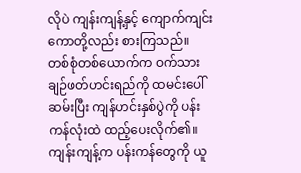လိုပဲ ကျန်းကျန့်နှင့် ကျောက်ကျင်းကောတို့လည်း စားကြသည်။
တစ်စုံတစ်ယောက်က ဝက်သားချဉ်ဖတ်ဟင်းရည်ကို ထမင်းပေါ် ဆမ်းပြီး ကျန်ဟင်းနှစ်ပွဲကို ပန်းကန်လုံးထဲ ထည့်ပေးလိုက်၏။ကျန်းကျန့်က ပန်းကန်တွေကို ယူ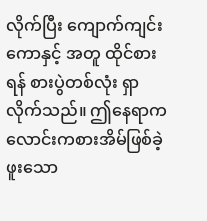လိုက်ပြီး ကျောက်ကျင်းကောနှင့် အတူ ထိုင်စားရန် စားပွဲတစ်လုံး ရှာလိုက်သည်။ ဤနေရာက လောင်းကစားအိမ်ဖြစ်ခဲ့ဖူးသော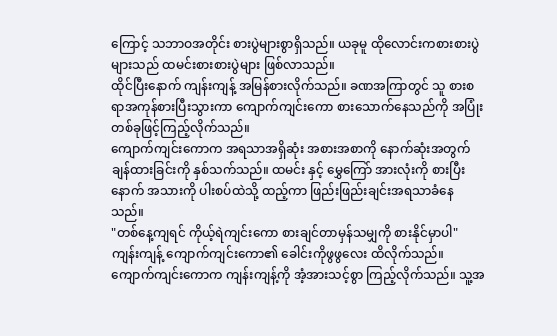ကြောင့် သဘာဝအတိုင်း စားပွဲများစွာရှိသည်။ ယခုမူ ထိုလောင်းကစားစားပွဲများသည် ထမင်းစားစားပွဲများ ဖြစ်လာသည်။
ထိုင်ပြီးနောက် ကျန်းကျန့် အမြန်စားလိုက်သည်။ ခဏအကြာတွင် သူ စားစရာအကုန်စားပြီးသွားကာ ကျောက်ကျင်းကော စားသောက်နေသည်ကို အပြုံးတစ်ခုဖြင့်ကြည့်လိုက်သည်။
ကျောက်ကျင်းကောက အရသာအရှိဆုံး အစားအစာကို နောက်ဆုံးအတွက် ချန်ထားခြင်းကို နှစ်သက်သည်။ ထမင်း နှင့် မွှေကြော် အားလုံးကို စားပြီးနောက် အသားကို ပါးစပ်ထဲသို့ ထည့်ကာ ဖြည်းဖြည်းချင်းအရသာခံနေသည်။
"တစ်နေ့ကျရင် ကိုယ့်ရဲကျင်းကော စားချင်တာမှန်သမျှကို စားနိုင်မှာပါ"
ကျန်းကျန့် ကျောက်ကျင်းကော၏ ခေါင်းကိုဖွဖွလေး ထိလိုက်သည်။
ကျောက်ကျင်းကောက ကျန်းကျန့်ကို အံ့အားသင့်စွာ ကြည့်လိုက်သည်။ သူ့အ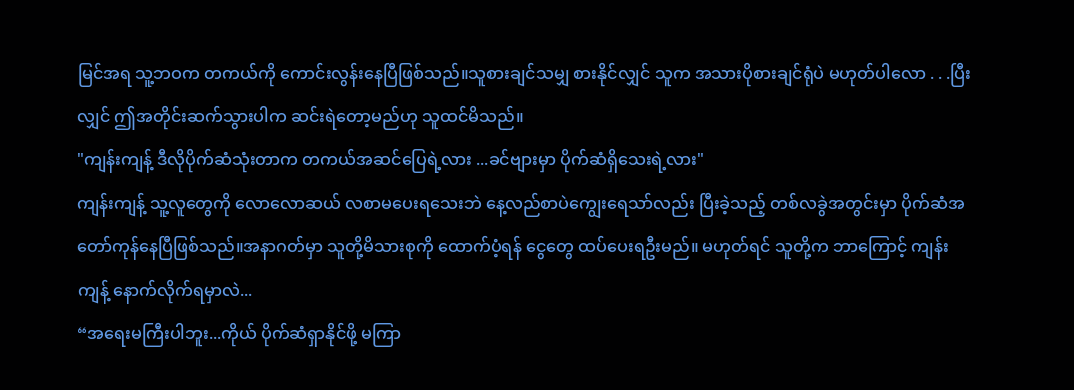မြင်အရ သူ့ဘဝက တကယ်ကို ကောင်းလွန်းနေပြီဖြစ်သည်။သူစားချင်သမျှ စားနိုင်လျှင် သူက အသားပိုစားချင်ရုံပဲ မဟုတ်ပါလော . . .ပြီးလျှင် ဤအတိုင်းဆက်သွားပါက ဆင်းရဲတော့မည်ဟု သူထင်မိသည်။
"ကျန်းကျန့် ဒီလိုပိုက်ဆံသုံးတာက တကယ်အဆင်ပြေရဲ့လား ...ခင်ဗျားမှာ ပိုက်ဆံရှိသေးရဲ့လား"
ကျန်းကျန့် သူ့လူတွေကို လောလောဆယ် လစာမပေးရသေးဘဲ နေ့လည်စာပဲကျွေးရေသာ်လည်း ပြီးခဲ့သည့် တစ်လခွဲအတွင်းမှာ ပိုက်ဆံအတော်ကုန်နေပြီဖြစ်သည်။အနာဂတ်မှာ သူတို့မိသားစုကို ထောက်ပံ့ရန် ငွေတွေ ထပ်ပေးရဦးမည်။ မဟုတ်ရင် သူတို့က ဘာကြောင့် ကျန်းကျန့် နောက်လိုက်ရမှာလဲ...
“အရေးမကြီးပါဘူး...ကိုယ် ပိုက်ဆံရှာနိုင်ဖို့ မကြာ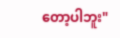တော့ပါဘူး"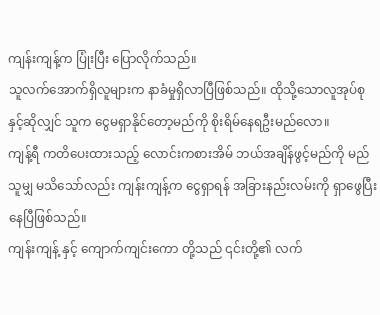ကျန်းကျန့်က ပြုံးပြီး ပြောလိုက်သည်။
သူလက်အောက်ရှိလူများက နာခံမှုရှိလာပြီဖြစ်သည်။ ထိုသို့သောလူအုပ်စုနှင့်ဆိုလျှင် သူက ငွေမရှာနိုင်တော့မည်ကို စိုးရိမ်နေရဦးမည်လော။
ကျန့်ရီ ကတိပေးထားသည့် လောင်းကစားအိမ် ဘယ်အချိန်ဖွင့်မည်ကို မည်သူမျှ မသိသော်လည်း ကျန်းကျန့်က ငွေရှာရန် အခြားနည်းလမ်းကို ရှာဖွေပြီးနေပြီဖြစ်သည်။
ကျန်းကျန့် နှင့် ကျောက်ကျင်းကော တို့သည် ၎င်းတို့၏ လက်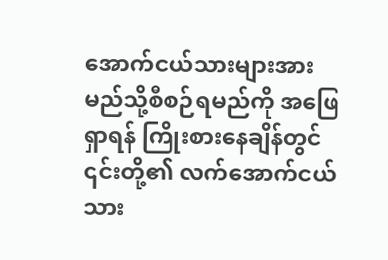အောက်ငယ်သားများအား မည်သို့စီစဉ်ရမည်ကို အဖြေရှာရန် ကြိုးစားနေချိန်တွင် ၎င်းတို့၏ လက်အောက်ငယ်သား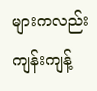များကလည်း ကျန်းကျန့်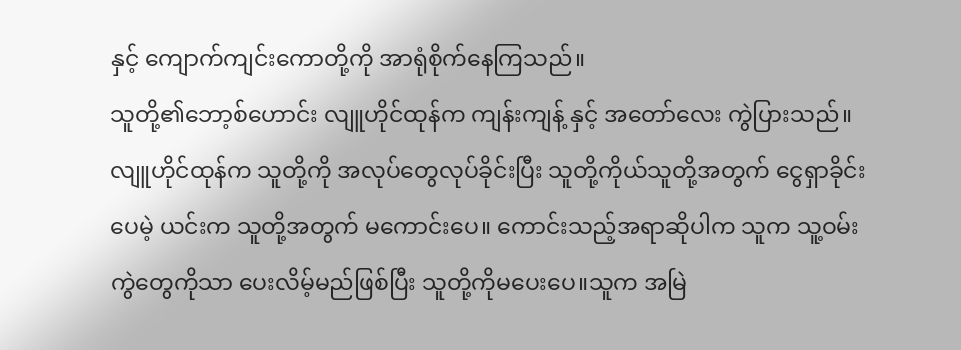နှင့် ကျောက်ကျင်းကောတို့ကို အာရုံစိုက်နေကြသည်။
သူတို့၏ဘော့စ်ဟောင်း လျူဟိုင်ထုန်က ကျန်းကျန့် နှင့် အတော်လေး ကွဲပြားသည်။လျူဟိုင်ထုန်က သူတို့ကို အလုပ်တွေလုပ်ခိုင်းပြီး သူတို့ကိုယ်သူတို့အတွက် ငွေရှာခိုင်းပေမဲ့ ယင်းက သူတို့အတွက် မကောင်းပေ။ ကောင်းသည့်အရာဆိုပါက သူက သူ့ဝမ်းကွဲတွေကိုသာ ပေးလိမ့်မည်ဖြစ်ပြီး သူတို့ကိုမပေးပေ။သူက အမြဲ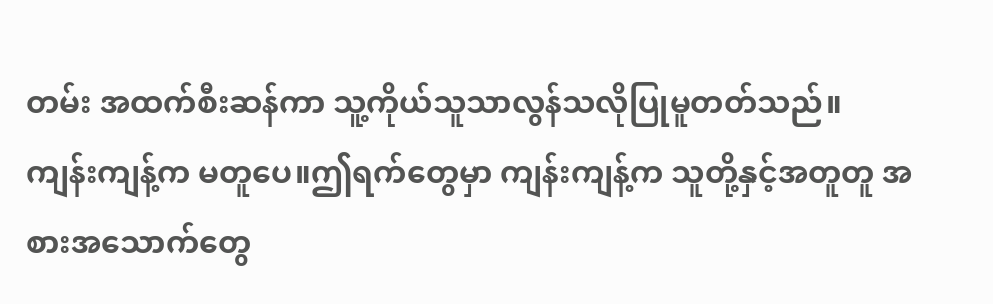တမ်း အထက်စီးဆန်ကာ သူ့ကိုယ်သူသာလွန်သလိုပြုမူတတ်သည်။
ကျန်းကျန့်က မတူပေ။ဤရက်တွေမှာ ကျန်းကျန့်က သူတို့နှင့်အတူတူ အစားအသောက်တွေ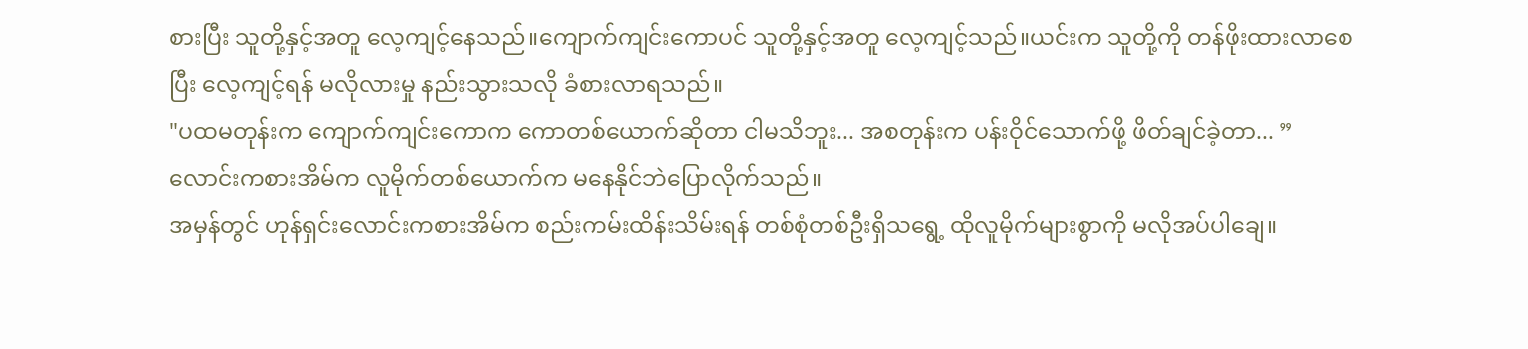စားပြီး သူတို့နှင့်အတူ လေ့ကျင့်နေသည်။ကျောက်ကျင်းကောပင် သူတို့နှင့်အတူ လေ့ကျင့်သည်။ယင်းက သူတို့ကို တန်ဖိုးထားလာစေပြီး လေ့ကျင့်ရန် မလိုလားမှု နည်းသွားသလို ခံစားလာရသည်။
"ပထမတုန်းက ကျောက်ကျင်းကောက ကောတစ်ယောက်ဆိုတာ ငါမသိဘူး... အစတုန်းက ပန်းဝိုင်သောက်ဖို့ ဖိတ်ချင်ခဲ့တာ... ”
လောင်းကစားအိမ်က လူမိုက်တစ်ယောက်က မနေနိုင်ဘဲပြောလိုက်သည်။
အမှန်တွင် ဟုန်ရှင်းလောင်းကစားအိမ်က စည်းကမ်းထိန်းသိမ်းရန် တစ်စုံတစ်ဦးရှိသရွေ့ ထိုလူမိုက်များစွာကို မလိုအပ်ပါချေ။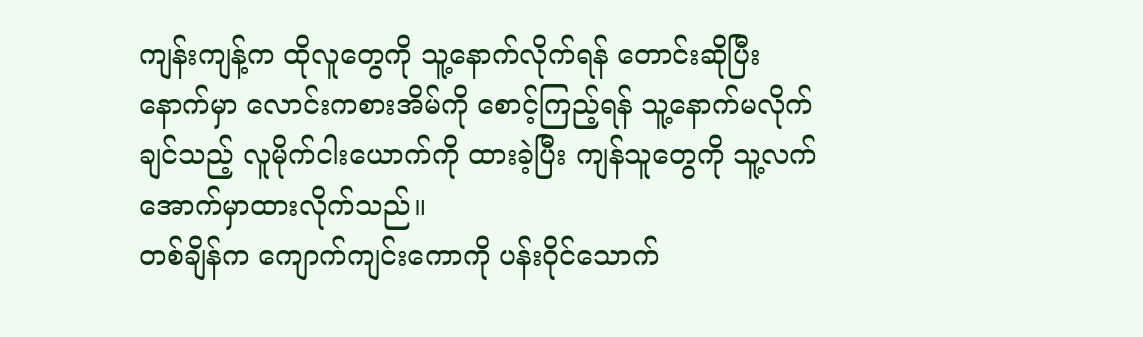ကျန်းကျန့်က ထိုလူတွေကို သူ့နောက်လိုက်ရန် တောင်းဆိုပြီးနောက်မှာ လောင်းကစားအိမ်ကို စောင့်ကြည့်ရန် သူ့နောက်မလိုက်ချင်သည့် လူမိုက်ငါးယောက်ကို ထားခဲ့ပြီး ကျန်သူတွေကို သူ့လက်အောက်မှာထားလိုက်သည်။
တစ်ချိန်က ကျောက်ကျင်းကောကို ပန်းဝိုင်သောက်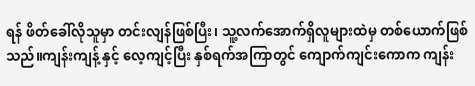ရန် ဖိတ်ခေါ်လိုသူမှာ တင်းလျန်ဖြစ်ပြီး၊ သူ့လက်အောက်ရှိလူများထဲမှ တစ်ယောက်ဖြစ်သည်။ကျန်းကျန့် နှင့် လေ့ကျင့်ပြီး နှစ်ရက်အကြာတွင် ကျောက်ကျင်းကောက ကျန်း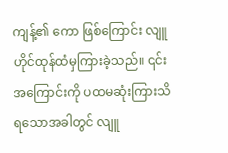ကျန့်၏ ကော ဖြစ်ကြောင်း လျူဟိုင်ထုန်ထံမှကြားခဲ့သည်။ ၎င်းအကြောင်းကို ပထမဆုံးကြားသိရသောအခါတွင် လျူ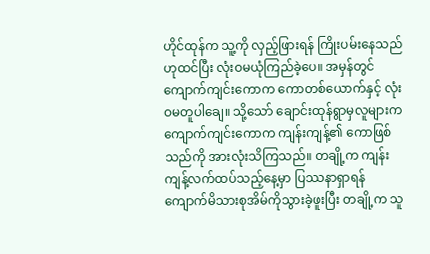ဟိုင်ထုန်က သူ့ကို လှည့်ဖြားရန် ကြိုးပမ်းနေသည်ဟုထင်ပြီး လုံးဝမယုံကြည်ခဲ့ပေ။ အမှန်တွင် ကျောက်ကျင်းကောက ကောတစ်ယောက်နှင့် လုံးဝမတူပါချေ။ သို့သော် ချောင်းထုန်ရွာမှလူများက ကျောက်ကျင်းကောက ကျန်းကျန့်၏ ကောဖြစ်သည်ကို အားလုံးသိကြသည်။ တချို့က ကျန်းကျန့်လက်ထပ်သည့်နေ့မှာ ပြဿနာရှာရန် ကျောက်မိသားစုအိမ်ကိုသွားခဲ့ဖူးပြီး တချို့က သူ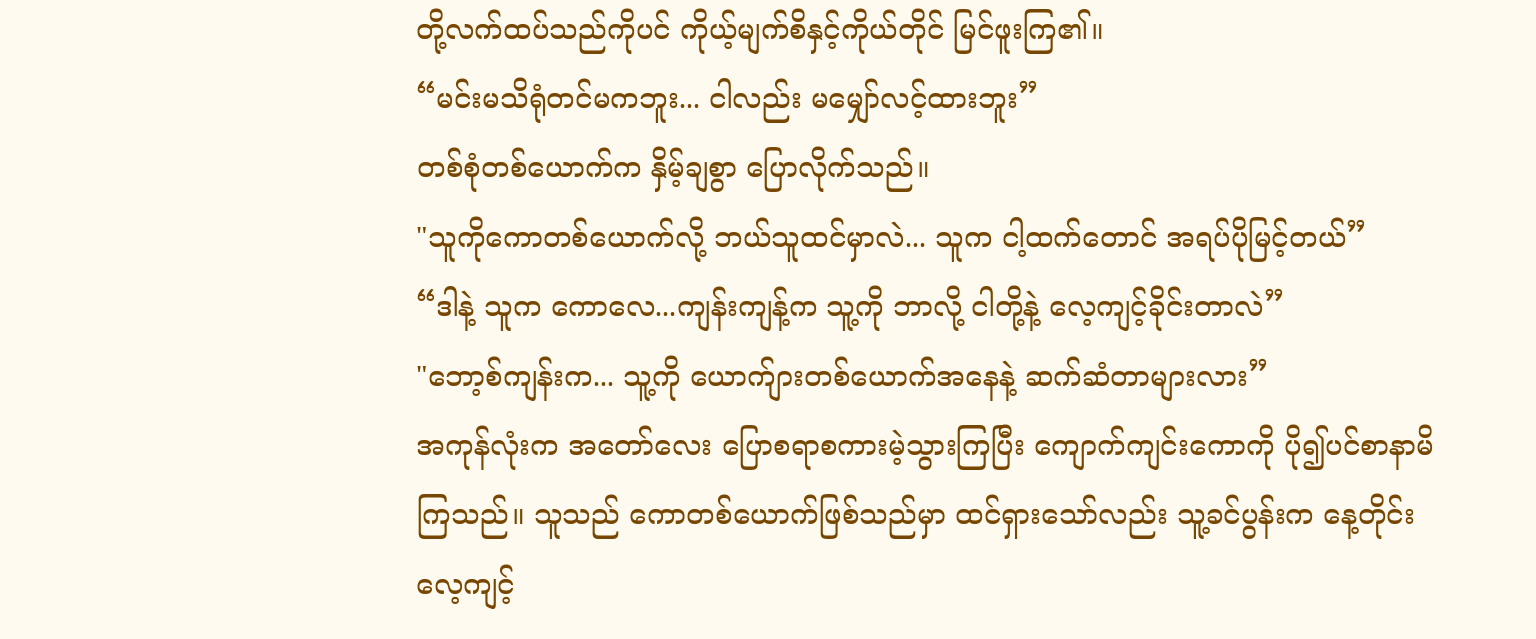တို့လက်ထပ်သည်ကိုပင် ကိုယ့်မျက်စိနှင့်ကိုယ်တိုင် မြင်ဖူးကြ၏။
“မင်းမသိရုံတင်မကဘူး... ငါလည်း မမျှော်လင့်ထားဘူး”
တစ်စုံတစ်ယောက်က နှိမ့်ချစွာ ပြောလိုက်သည်။
"သူကိုကောတစ်ယောက်လို့ ဘယ်သူထင်မှာလဲ... သူက ငါ့ထက်တောင် အရပ်ပိုမြင့်တယ်”
“ဒါနဲ့ သူက ကောလေ...ကျန်းကျန့်က သူ့ကို ဘာလို့ ငါတို့နဲ့ လေ့ကျင့်ခိုင်းတာလဲ”
"ဘော့စ်ကျန်းက... သူ့ကို ယောက်ျားတစ်ယောက်အနေနဲ့ ဆက်ဆံတာများလား”
အကုန်လုံးက အတော်လေး ပြောစရာစကားမဲ့သွားကြပြီး ကျောက်ကျင်းကောကို ပို၍ပင်စာနာမိကြသည်။ သူသည် ကောတစ်ယောက်ဖြစ်သည်မှာ ထင်ရှားသော်လည်း သူ့ခင်ပွန်းက နေ့တိုင်းလေ့ကျင့်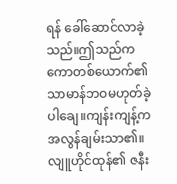ရန် ခေါ်ဆောင်လာခဲ့သည်။ဤသည်က ကောတစ်ယောက်၏ သာမာန်ဘဝမဟုတ်ခဲ့ပါချေ။ကျန်းကျန့်က အလွန်ချမ်းသာ၏။လျူဟိုင်ထုန်၏ ဇနီး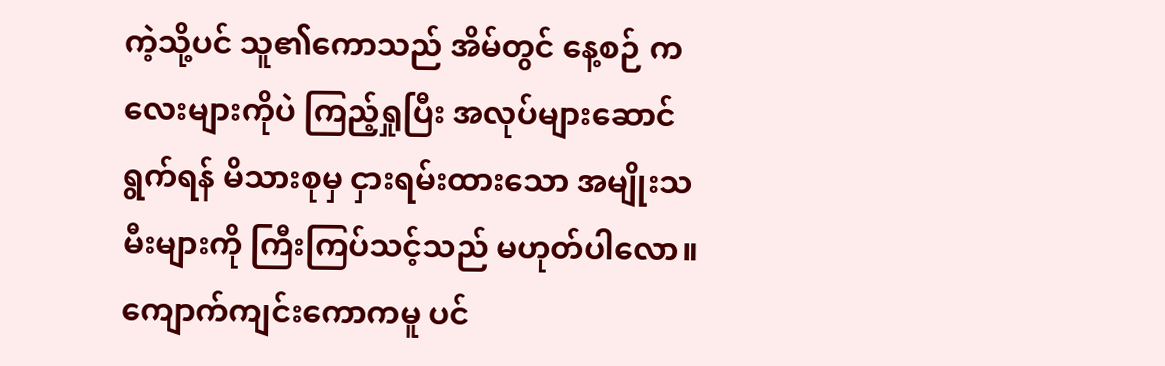ကဲ့သို့ပင် သူ၏ကောသည် အိမ်တွင် နေ့စဉ် ကလေးများကိုပဲ ကြည့်ရှုပြီး အလုပ်များဆောင်ရွက်ရန် မိသားစုမှ ငှားရမ်းထားသော အမျိုးသမီးများကို ကြီးကြပ်သင့်သည် မဟုတ်ပါလော။
ကျောက်ကျင်းကောကမူ ပင်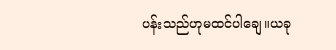ပန်းသည်ဟုမထင်ပါချေ။ယခု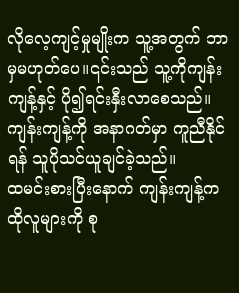လိုလေ့ကျင့်မှုမျိုးက သူ့အတွက် ဘာမှမဟုတ်ပေ။၎င်းသည် သူ့ကိုကျန်းကျန့်နှင့် ပို၍ရင်းနှီးလာစေသည်။ကျန်းကျန့်ကို အနာဂတ်မှာ ကူညီနိုင်ရန် သူပိုသင်ယူချင်ခဲ့သည်။
ထမင်းစားပြီးနောက် ကျန်းကျန့်က ထိုလူများကို စု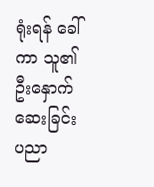ရုံးရန် ခေါ်ကာ သူ၏ ဦးနှောက်ဆေးခြင်းပညာ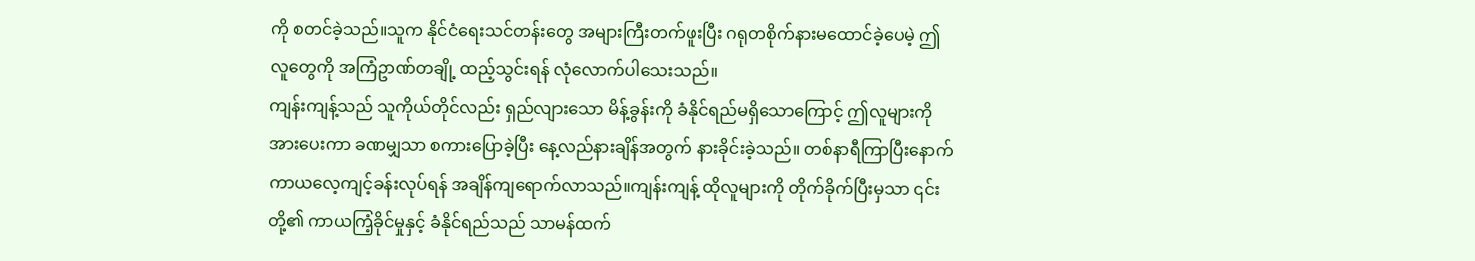ကို စတင်ခဲ့သည်။သူက နိုင်ငံရေးသင်တန်းတွေ အများကြီးတက်ဖူးပြီး ဂရုတစိုက်နားမထောင်ခဲ့ပေမဲ့ ဤလူတွေကို အကြံဥာဏ်တချို့ ထည့်သွင်းရန် လုံလောက်ပါသေးသည်။
ကျန်းကျန့်သည် သူကိုယ်တိုင်လည်း ရှည်လျားသော မိန့်ခွန်းကို ခံနိုင်ရည်မရှိသောကြောင့် ဤလူများကို အားပေးကာ ခဏမျှသာ စကားပြောခဲ့ပြီး နေ့လည်နားချိန်အတွက် နားခိုင်းခဲ့သည်။ တစ်နာရီကြာပြီးနောက် ကာယလေ့ကျင့်ခန်းလုပ်ရန် အချိန်ကျရောက်လာသည်။ကျန်းကျန့် ထိုလူများကို တိုက်ခိုက်ပြီးမှသာ ၎င်းတို့၏ ကာယကြံ့ခိုင်မှုနှင့် ခံနိုင်ရည်သည် သာမန်ထက်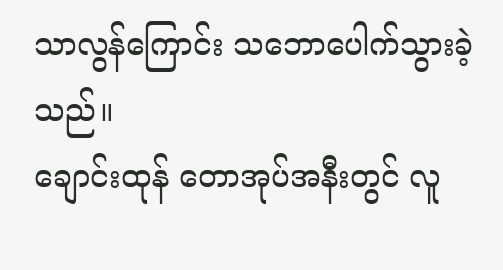သာလွန်ကြောင်း သဘောပေါက်သွားခဲ့သည်။
ချောင်းထုန် တောအုပ်အနီးတွင် လူ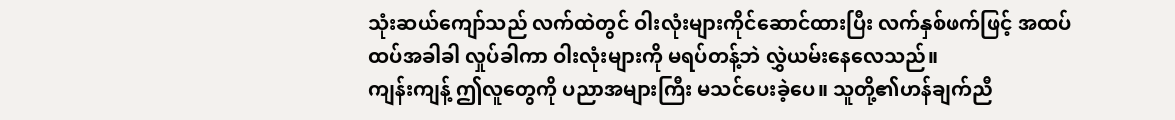သုံးဆယ်ကျော်သည် လက်ထဲတွင် ဝါးလုံးများကိုင်ဆောင်ထားပြီး လက်နှစ်ဖက်ဖြင့် အထပ်ထပ်အခါခါ လှုပ်ခါကာ ဝါးလုံးများကို မရပ်တန့်ဘဲ လွှဲယမ်းနေလေသည်။
ကျန်းကျန့် ဤလူတွေကို ပညာအများကြီး မသင်ပေးခဲ့ပေ။ သူတို့၏ဟန်ချက်ညီ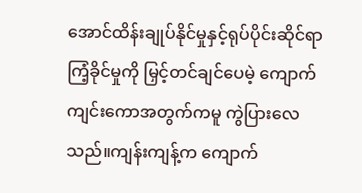အောင်ထိန်းချုပ်နိုင်မှုနှင့်ရုပ်ပိုင်းဆိုင်ရာကြံ့ခိုင်မှုကို မြှင့်တင်ချင်ပေမဲ့ ကျောက်ကျင်းကောအတွက်ကမူ ကွဲပြားလေသည်။ကျန်းကျန့်က ကျောက်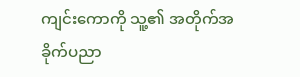ကျင်းကောကို သူ့၏ အတိုက်အခိုက်ပညာ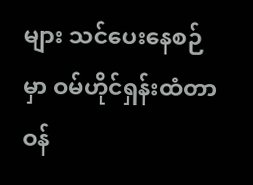များ သင်ပေးနေစဉ်မှာ ဝမ်ဟိုင်ရှန်းထံတာဝန်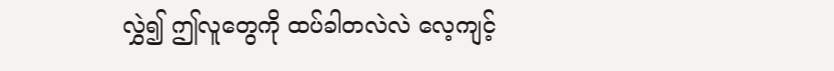လွှဲ၍ ဤလူတွေကို ထပ်ခါတလဲလဲ လေ့ကျင့်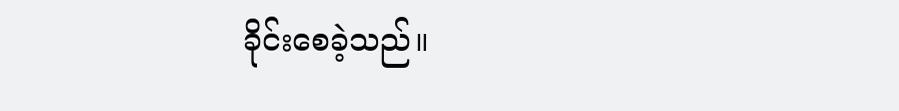ခိုင်းစေခဲ့သည်။